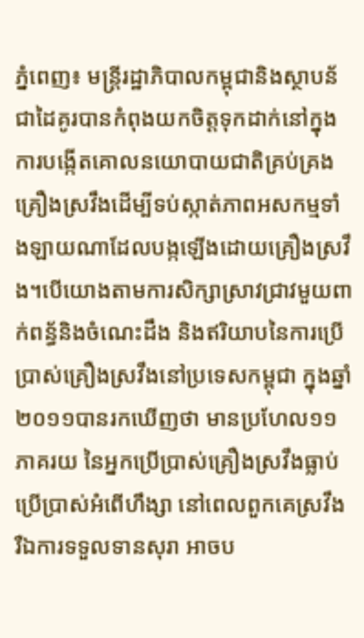ភ្នំពេញ៖ មន្ត្រីរដ្ឋាភិបាលកម្ពុជានិងស្ថាបន័ជាដៃគូរបានកំពុងយកចិត្តទុកដាក់នៅក្នុងការបង្កើតគោលនយោបាយជាតិគ្រប់គ្រងគ្រឿងស្រវឹងដើម្បីទប់ស្កាត់ភាពអសកម្មទាំងឡាយណាដែលបង្កឡើងដោយគ្រឿងស្រវឹង។បើយោងតាមការសិក្សាស្រាវជ្រាវមួយពាក់ពន្ធ័និងចំណេះដឹង និងឥរិយាបនៃការប្រើប្រាស់គ្រឿងស្រវឹងនៅប្រទេសកម្ពុជា ក្នុងឆ្នាំ២០១១បានរកឃើញថា មានប្រហែល១១ភាគរយ នៃអ្នកប្រើប្រាស់គ្រឿងស្រវឹងធ្លាប់ប្រើប្រាស់អំពើហឹង្សា នៅពេលពួកគេស្រវឹង រឺឯការទទួលទានសុរា អាចប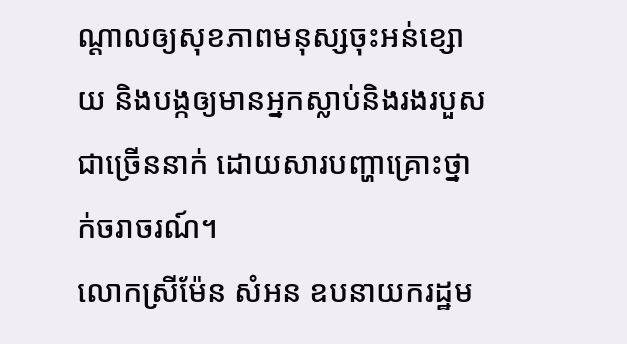ណ្តាលឲ្យសុខភាពមនុស្សចុះអន់ខ្សោយ និងបង្កឲ្យមានអ្នកស្លាប់និងរងរបួសជាច្រើននាក់ ដោយសារបញ្ហាគ្រោះថ្នាក់ចរាចរណ៍។
លោកស្រីម៉ែន សំអន ឧបនាយករដ្ឋម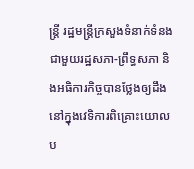ន្ត្រី រដ្ឋមន្ត្រីក្រសួងទំនាក់ទំនងជាមួយរដ្ឋសភា-ព្រឹទ្ធសភា និងអធិការកិច្ចបានថ្លែងឲ្យដឹង នៅក្នុងវេទិការពិគ្រោះយោលប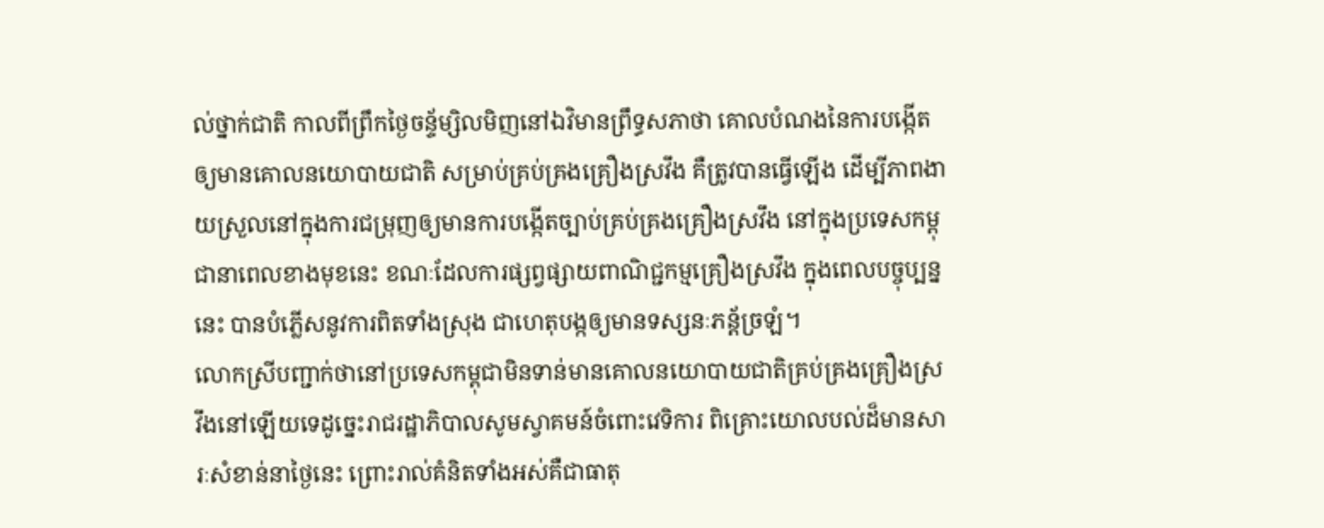ល់ថ្នាក់ជាតិ កាលពីព្រឹកថ្ងៃចន្ទ័ម្សិលមិញនៅឯវិមានព្រឹទ្ធសភាថា គោលបំណងនៃការបង្កើតឲ្យមានគោលនយោបាយជាតិ សម្រាប់គ្រប់គ្រងគ្រឿងស្រវឹង គឺត្រូវបានធ្វើឡើង ដើម្បីភាពងាយស្រួលនៅក្នុងការជម្រុញឲ្យមានការបង្កើតច្បាប់គ្រប់គ្រងគ្រឿងស្រវឹង នៅក្នុងប្រទេសកម្ពុជានាពេលខាងមុខនេះ ខណៈដែលការផ្សព្វផ្សាយពាណិជ្ជកម្មគ្រឿងស្រវឹង ក្នុងពេលបច្ចុប្បន្ននេះ បានបំភ្លើសនូវការពិតទាំងស្រុង ជាហេតុបង្កឲ្យមានទស្សនៈភន្ត័ច្រឡំ។
លោកស្រីបញ្ជាក់ថានៅប្រទេសកម្ពុជាមិនទាន់មានគោលនយោបាយជាតិគ្រប់គ្រងគ្រឿងស្រវឹងនៅឡើយទេដូច្នេះរាជរដ្ឋាភិបាលសូមស្វាគមន៍ចំពោះវេទិការ ពិគ្រោះយោលបល់ដ៏មានសារៈសំខាន់នាថ្ងៃនេះ ព្រោះរាល់គំនិតទាំងអស់គឺជាធាតុ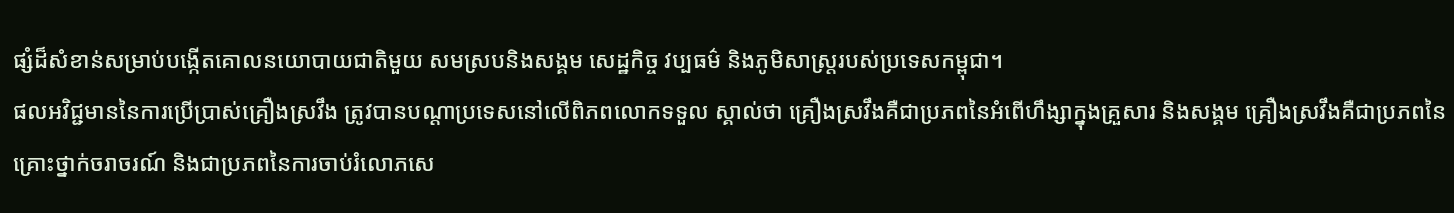ផ្សំដ៏សំខាន់សម្រាប់បង្កើតគោលនយោបាយជាតិមួយ សមស្របនិងសង្គម សេដ្ឋកិច្ច វប្បធម៌ និងភូមិសាស្រ្តរបស់ប្រទេសកម្ពុជា។
ផលអវិជ្ជមាននៃការប្រើប្រាស់គ្រឿងស្រវឹង ត្រូវបានបណ្តាប្រទេសនៅលើពិភពលោកទទួល ស្គាល់ថា គ្រឿងស្រវឹងគឺជាប្រភពនៃអំពើហឹង្សាក្នុងគ្រួសារ និងសង្គម គ្រឿងស្រវឹងគឺជាប្រភពនៃគ្រោះថ្នាក់ចរាចរណ៍ និងជាប្រភពនៃការចាប់រំលោភសេ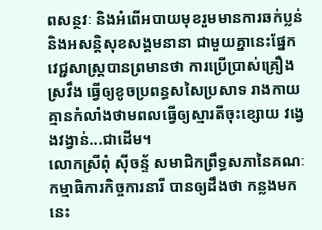ពសន្ថវៈ និងអំពើអបាយមុខរួមមានការឆក់ប្លន់ និងអសន្តិសុខសង្គមនានា ជាមួយគ្នានេះផ្នែកវេជ្ជសាស្រ្តបានព្រមានថា ការប្រើប្រាស់គ្រឿងស្រវឹង ធ្វើឲ្យខូចប្រពន្ធសសៃប្រសាទ រាងកាយគ្មានកំលាំងថាមពលធ្វើឲ្យស្មារតីចុះខ្សោយ វង្វេងវង្វាន់...ជាដើម។
លោកស្រីពុំ ស៊ីចន្ទ័ សមាជិកព្រឹទ្ធសភានៃគណៈកម្មាធិការកិច្ចការនារី បានឲ្យដឹងថា កន្លងមកនេះ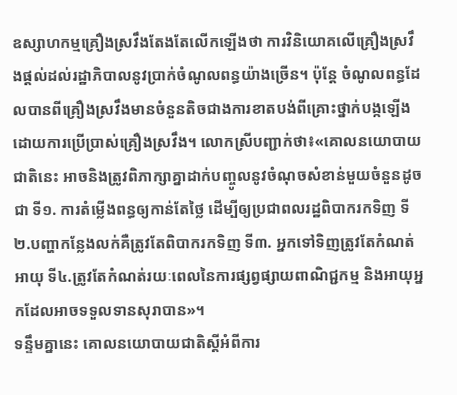ឧស្សាហកម្មគ្រឿងស្រវឹងតែងតែលើកឡើងថា ការវិនិយោគលើគ្រឿងស្រវឹងផ្តល់ដល់រដ្ឋាភិបាលនូវប្រាក់ចំណូលពន្ធយ៉ាងច្រើន។ ប៉ុន្តែ ចំណូលពន្ធដែលបានពីគ្រឿងស្រវឹងមានចំនួនតិចជាងការខាតបង់ពីគ្រោះថ្នាក់បង្កឡើងដោយការប្រើប្រាស់គ្រឿងស្រវឹង។ លោកស្រីបញ្ជាក់ថា៖«គោលនយោបាយជាតិនេះ អាចនិងត្រូវពិភាក្សាគ្នាដាក់បញ្ចូលនូវចំណុចសំខាន់មួយចំនួនដូចជា ទី១. ការតំម្លើងពន្ធឲ្យកាន់តែថ្លៃ ដើម្បីឲ្យប្រជាពលរដ្ឋពិបាករកទិញ ទី២.បញ្ហាកន្លែងលក់គឺត្រូវតែពិបាករកទិញ ទី៣. អ្នកទៅទិញត្រូវតែកំណត់អាយុ ទី៤.ត្រូវតែកំណត់រយៈពេលនៃការផ្សព្វផ្សាយពាណិជ្ជកម្ម និងអាយុអ្នកដែលអាចទទួលទានសុរាបាន»។
ទន្ទឹមគ្នានេះ គោលនយោបាយជាតិស្តីអំពីការ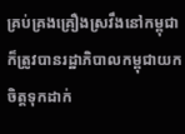គ្រប់គ្រងគ្រឿងស្រវឹងនៅកម្ពុជា ក៏ត្រូវបានរដ្ឋាភិបាលកម្ពុជាយកចិត្តទុកដាក់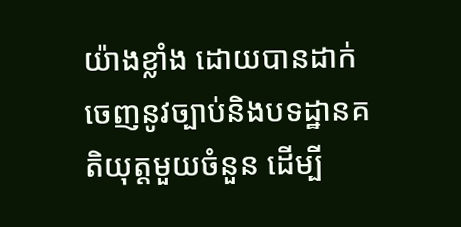យ៉ាងខ្លាំង ដោយបានដាក់ចេញនូវច្បាប់និងបទដ្ឋានគតិយុត្តមួយចំនួន ដើម្បី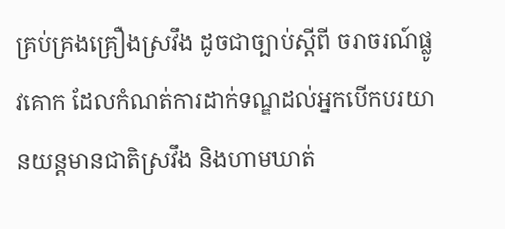គ្រប់គ្រងគ្រឿងស្រវឹង ដូចជាច្បាប់ស្តីពី ចរាចរណ៍ផ្លូវគោក ដែលកំណត់ការដាក់ទណ្ឌដល់អ្នកបើកបរយានយន្តមានជាតិស្រវឹង និងហាមឃាត់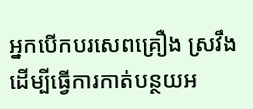អ្នកបើកបរសេពគ្រឿង ស្រវឹង ដើម្បីធ្វើការកាត់បន្ថយអ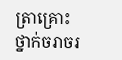ត្រាគ្រោះថ្នាក់ចរាចរ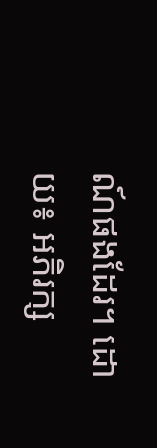ណ៍ផងដែរ។ ដោយ៖ អភិរក្ស